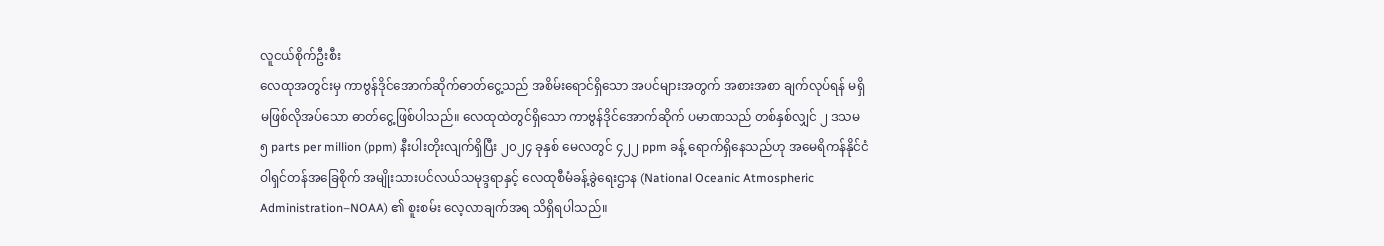လူငယ်စိုက်ဦးစီး
လေထုအတွင်းမှ ကာဗွန်ဒိုင်အောက်ဆိုက်ဓာတ်ငွေ့သည် အစိမ်းရောင်ရှိသော အပင်များအတွက် အစားအစာ ချက်လုပ်ရန် မရှိမဖြစ်လိုအပ်သော ဓာတ်ငွေ့ဖြစ်ပါသည်။ လေထုထဲတွင်ရှိသော ကာဗွန်ဒိုင်အောက်ဆိုက် ပမာဏသည် တစ်နှစ်လျှင် ၂ ဒသမ ၅ parts per million (ppm) နီးပါးတိုးလျက်ရှိပြီး ၂၀၂၄ ခုနှစ် မေလတွင် ၄၂၂ ppm ခန့် ရောက်ရှိနေသည်ဟု အမေရိကန်နိုင်ငံ ဝါရှင်တန်အခြေစိုက် အမျိုးသားပင်လယ်သမုဒ္ဒရာနှင့် လေထုစီမံခန့်ခွဲရေးဌာန (National Oceanic Atmospheric Administration–NOAA) ၏ စူးစမ်း လေ့လာချက်အရ သိရှိရပါသည်။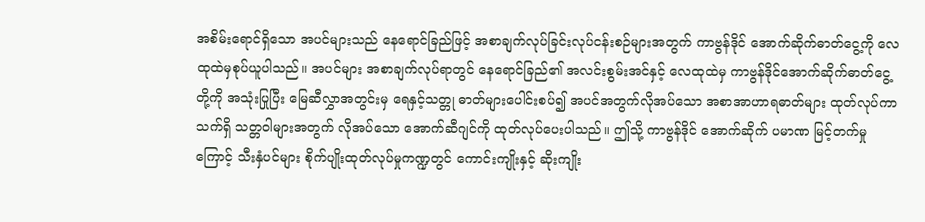အစိမ်းရောင်ရှိသော အပင်များသည် နေရောင်ခြည်ဖြင့် အစာချက်လုပ်ခြင်းလုပ်ငန်းစဉ်များအတွက် ကာဗွန်ဒိုင် အောက်ဆိုက်ဓာတ်ငွေ့ကို လေထုထဲမှစုပ်ယူပါသည်။ အပင်များ အစာချက်လုပ်ရာတွင် နေရောင်ခြည်၏ အလင်းစွမ်းအင်နှင့် လေထုထဲမှ ကာဗွန်ဒိုင်အောက်ဆိုက်ဓာတ်ငွေ့တို့ကို အသုံးပြုပြီး မြေဆီလွှာအတွင်းမှ ရေနှင့်သတ္တု ဓာတ်များပေါင်းစပ်၍ အပင်အတွက်လိုအပ်သော အစာအာဟာရဓာတ်များ ထုတ်လုပ်ကာ သက်ရှိ သတ္တဝါများအတွက် လိုအပ်သော အောက်ဆီဂျင်ကို ထုတ်လုပ်ပေးပါသည်။ ဤသို့ ကာဗွန်ဒိုင် အောက်ဆိုက် ပမာဏ မြင့်တက်မှုကြောင့် သီးနှံပင်များ စိုက်ပျိုးထုတ်လုပ်မှုကဏ္ဍတွင် ကောင်းကျိုးနှင့် ဆိုးကျိုး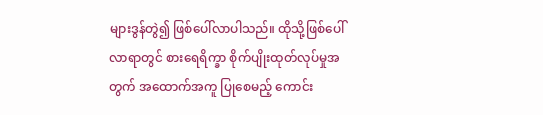များဒွန်တွဲ၍ ဖြစ်ပေါ်လာပါသည်။ ထိုသို့ဖြစ်ပေါ်လာရာတွင် စားရေရိက္ခာ စိုက်ပျိုးထုတ်လုပ်မှုအတွက် အထောက်အကူ ပြုစေမည့် ကောင်း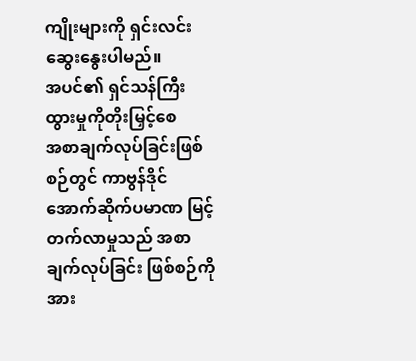ကျိုးများကို ရှင်းလင်းဆွေးနွေးပါမည်။
အပင်၏ ရှင်သန်ကြီးထွားမှုကိုတိုးမြှင့်စေ
အစာချက်လုပ်ခြင်းဖြစ်စဉ်တွင် ကာဗွန်ဒိုင်အောက်ဆိုက်ပမာဏ မြင့်တက်လာမှုသည် အစာချက်လုပ်ခြင်း ဖြစ်စဉ်ကိုအား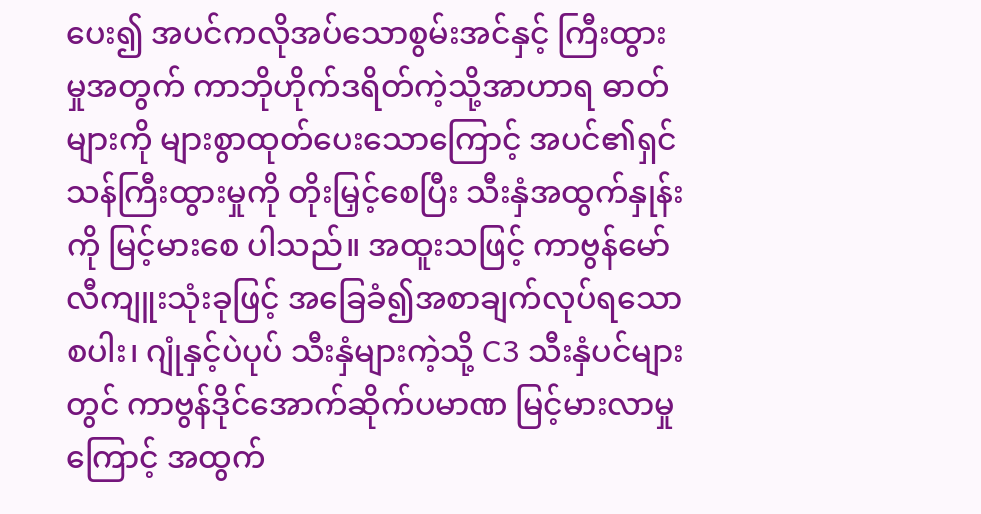ပေး၍ အပင်ကလိုအပ်သောစွမ်းအင်နှင့် ကြီးထွားမှုအတွက် ကာဘိုဟိုက်ဒရိတ်ကဲ့သို့အာဟာရ ဓာတ်များကို များစွာထုတ်ပေးသောကြောင့် အပင်၏ရှင်သန်ကြီးထွားမှုကို တိုးမြှင့်စေပြီး သီးနှံအထွက်နှုန်းကို မြင့်မားစေ ပါသည်။ အထူးသဖြင့် ကာဗွန်မော်လီကျူးသုံးခုဖြင့် အခြေခံ၍အစာချက်လုပ်ရသော စပါး၊ ဂျုံနှင့်ပဲပုပ် သီးနှံများကဲ့သို့ C3 သီးနှံပင်များတွင် ကာဗွန်ဒိုင်အောက်ဆိုက်ပမာဏ မြင့်မားလာမှုကြောင့် အထွက်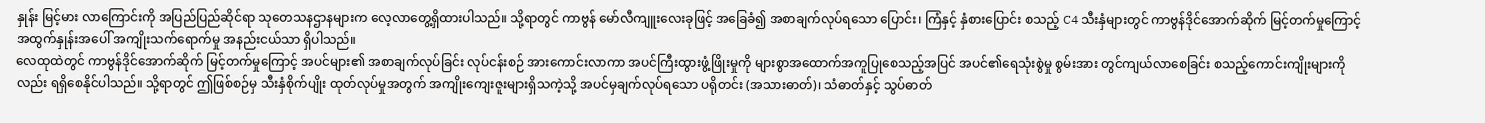နှုန်း မြင့်မား လာကြောင်းကို အပြည်ပြည်ဆိုင်ရာ သုတေသနဌာနများက လေ့လာတွေ့ရှိထားပါသည်။ သို့ရာတွင် ကာဗွန် မော်လီကျူးလေးခုဖြင့် အခြေခံ၍ အစာချက်လုပ်ရသော ပြောင်း၊ ကြံနှင့် နှံစားပြောင်း စသည့် C4 သီးနှံများတွင် ကာဗွန်ဒိုင်အောက်ဆိုက် မြင့်တက်မှုကြောင့် အထွက်နှုန်းအပေါ် အကျိုးသက်ရောက်မှု အနည်းငယ်သာ ရှိပါသည်။
လေထုထဲတွင် ကာဗွန်ဒိုင်အောက်ဆိုက် မြင့်တက်မှုကြောင့် အပင်များ၏ အစာချက်လုပ်ခြင်း လုပ်ငန်းစဉ် အားကောင်းလာကာ အပင်ကြီးထွားဖွံ့ဖြိုးမှုကို များစွာအထောက်အကူပြုစေသည့်အပြင် အပင်၏ရေသုံးစွဲမှု စွမ်းအား တွင်ကျယ်လာစေခြင်း စသည့်ကောင်းကျိုးများကိုလည်း ရရှိစေနိုင်ပါသည်။ သို့ရာတွင် ဤဖြစ်စဉ်မှ သီးနှံစိုက်ပျိုး ထုတ်လုပ်မှုအတွက် အကျိုးကျေးဇူးများရှိသကဲ့သို့ အပင်မှချက်လုပ်ရသော ပရိုတင်း (အသားဓာတ်)၊ သံဓာတ်နှင့် သွပ်ဓာတ်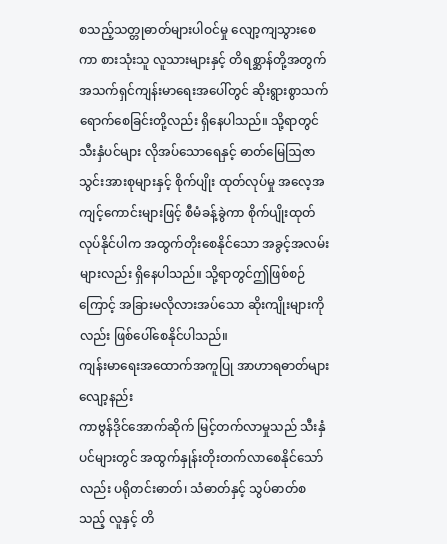စသည့်သတ္တုဓာတ်များပါဝင်မှု လျော့ကျသွားစေကာ စားသုံးသူ လူသားများနှင့် တိရစ္ဆာန်တို့အတွက် အသက်ရှင်ကျန်းမာရေးအပေါ်တွင် ဆိုးရွားစွာသက်ရောက်စေခြင်းတို့လည်း ရှိနေပါသည်။ သို့ရာတွင် သီးနှံပင်များ လိုအပ်သောရေနှင့် ဓာတ်မြေဩဇာ သွင်းအားစုများနှင့် စိုက်ပျိုး ထုတ်လုပ်မှု အလေ့အကျင့်ကောင်းများဖြင့် စီမံခန့်ခွဲကာ စိုက်ပျိုးထုတ်လုပ်နိုင်ပါက အထွက်တိုးစေနိုင်သော အခွင့်အလမ်းများလည်း ရှိနေပါသည်။ သို့ရာတွင်ဤဖြစ်စဉ်ကြောင့် အခြားမလိုလားအပ်သော ဆိုးကျိုးများကိုလည်း ဖြစ်ပေါ်စေနိုင်ပါသည်။
ကျန်းမာရေးအထောက်အကူပြု အာဟာရဓာတ်များ လျော့နည်း
ကာဗွန်ဒိုင်အောက်ဆိုက် မြင့်တက်လာမှုသည် သီးနှံပင်များတွင် အထွက်နှုန်းတိုးတက်လာစေနိုင်သော်လည်း ပရိုတင်းဓာတ်၊ သံဓာတ်နှင့် သွပ်ဓာတ်စသည့် လူနှင့် တိ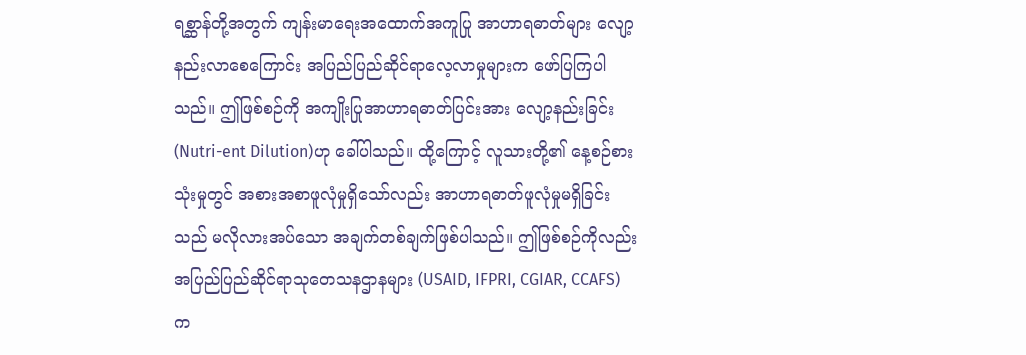ရစ္ဆာန်တို့အတွက် ကျန်းမာရေးအထောက်အကူပြု အာဟာရဓာတ်များ လျော့နည်းလာစေကြောင်း အပြည်ပြည်ဆိုင်ရာလေ့လာမှုများက ဖော်ပြကြပါသည်။ ဤဖြစ်စဉ်ကို အကျိုးပြုအာဟာရဓာတ်ပြင်းအား လျော့နည်းခြင်း (Nutri-ent Dilution)ဟု ခေါ်ပါသည်။ ထို့ကြောင့် လူသားတို့၏ နေ့စဉ်စားသုံးမှုတွင် အစားအစာဖူလုံမှုရှိသော်လည်း အာဟာရဓာတ်ဖူလုံမှုမရှိခြင်းသည် မလိုလားအပ်သော အချက်တစ်ချက်ဖြစ်ပါသည်။ ဤဖြစ်စဉ်ကိုလည်း အပြည်ပြည်ဆိုင်ရာသုတေသနဌာနများ (USAID, IFPRI, CGIAR, CCAFS) က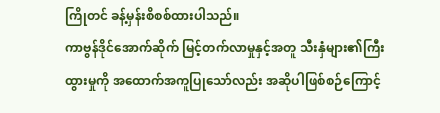ကြိုတင် ခန့်မှန်းစိစစ်ထားပါသည်။
ကာဗွန်ဒိုင်အောက်ဆိုက် မြင့်တက်လာမှုနှင့်အတူ သီးနှံများ၏ကြီးထွားမှုကို အထောက်အကူပြုသော်လည်း အဆိုပါဖြစ်စဉ်ကြောင့်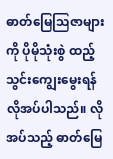ဓာတ်မြေဩဇာများကို ပိုမိုသုံးစွဲ ထည့်သွင်းကျွေးမွေးရန်လိုအပ်ပါသည်။ လိုအပ်သည့် ဓာတ်မြေ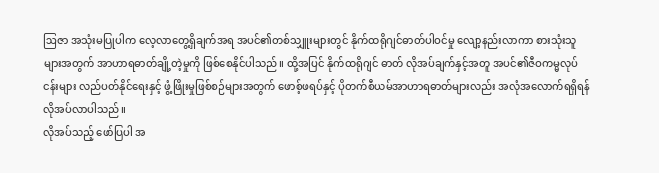ဩဇာ အသုံးမပြုပါက လေ့လာတွေ့ရှိချက်အရ အပင်၏တစ်သျှူးများတွင် နိုက်ထရိုဂျင်ဓာတ်ပါဝင်မှု လျော့နည်းလာကာ စားသုံးသူများအတွက် အာဟာရဓာတ်ချို့တဲ့မှုကို ဖြစ်စေနိုင်ပါသည်။ ထို့အပြင် နိုက်ထရိုဂျင် ဓာတ် လိုအပ်ချက်နှင့်အတူ အပင်၏ဇီဝကမ္မလုပ်ငန်းများ လည်ပတ်နိုင်ရေးနှင့် ဖွံ့ဖြိုးမှုဖြစ်စဉ်များအတွက် ဖောစ့်ဖရပ်နှင့် ပိုတက်စီယမ်အာဟာရဓာတ်များလည်း အလုံအလောက်ရရှိရန် လိုအပ်လာပါသည်။
လိုအပ်သည့် ဖော်ပြပါ အ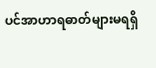ပင်အာဟာရဓာတ်များမရရှိ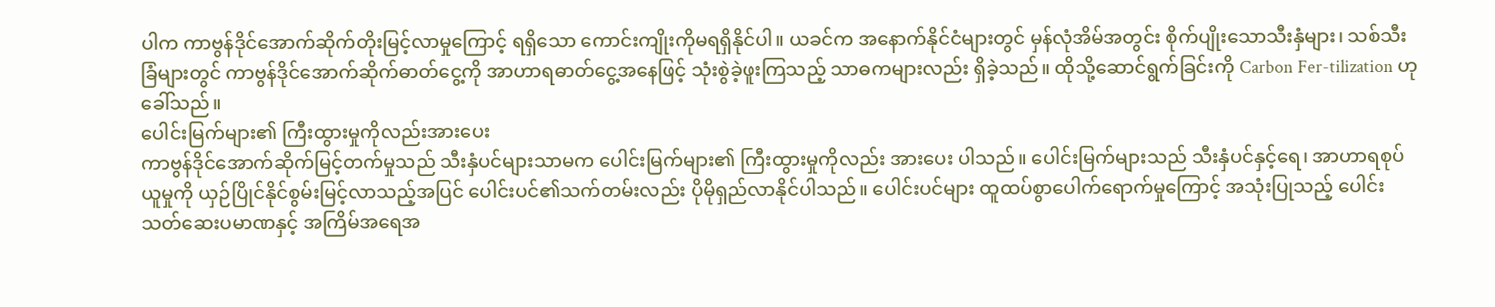ပါက ကာဗွန်ဒိုင်အောက်ဆိုက်တိုးမြင့်လာမှုကြောင့် ရရှိသော ကောင်းကျိုးကိုမရရှိနိုင်ပါ။ ယခင်က အနောက်နိုင်ငံများတွင် မှန်လုံအိမ်အတွင်း စိုက်ပျိုးသောသီးနှံများ၊ သစ်သီးခြံများတွင် ကာဗွန်ဒိုင်အောက်ဆိုက်ဓာတ်ငွေ့ကို အာဟာရဓာတ်ငွေ့အနေဖြင့် သုံးစွဲခဲ့ဖူးကြသည့် သာဓကများလည်း ရှိခဲ့သည်။ ထိုသို့ဆောင်ရွက်ခြင်းကို Carbon Fer-tilization ဟုခေါ်သည်။
ပေါင်းမြက်များ၏ ကြီးထွားမှုကိုလည်းအားပေး
ကာဗွန်ဒိုင်အောက်ဆိုက်မြင့်တက်မှုသည် သီးနှံပင်များသာမက ပေါင်းမြက်များ၏ ကြီးထွားမှုကိုလည်း အားပေး ပါသည်။ ပေါင်းမြက်များသည် သီးနှံပင်နှင့်ရေ၊ အာဟာရစုပ်ယူမှုကို ယှဉ်ပြိုင်နိုင်စွမ်းမြင့်လာသည့်အပြင် ပေါင်းပင်၏သက်တမ်းလည်း ပိုမိုရှည်လာနိုင်ပါသည်။ ပေါင်းပင်များ ထူထပ်စွာပေါက်ရောက်မှုကြောင့် အသုံးပြုသည့် ပေါင်းသတ်ဆေးပမာဏနှင့် အကြိမ်အရေအ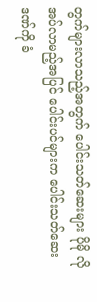တွက်များလာသည့်အတွက် ပေါင်းသတ်ဆေးများ ပိုမို လိုအပ်လာမည့်အပြင် ပေါင်းပင်များက ပေါင်းသတ်ဆေးဒဏ်ကို ခံ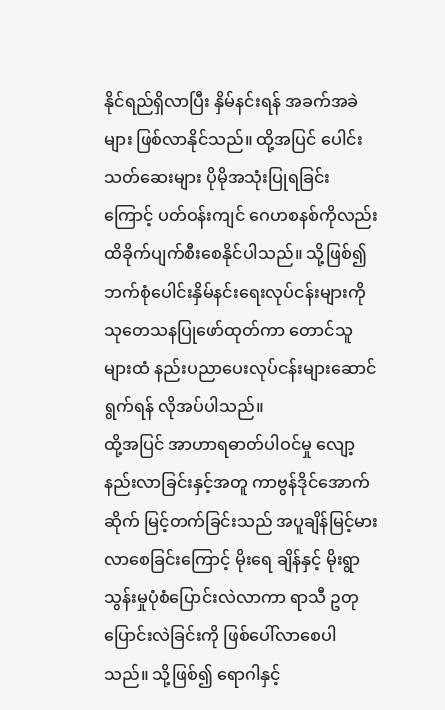နိုင်ရည်ရှိလာပြီး နှိမ်နင်းရန် အခက်အခဲများ ဖြစ်လာနိုင်သည်။ ထို့အပြင် ပေါင်းသတ်ဆေးများ ပိုမိုအသုံးပြုရခြင်းကြောင့် ပတ်ဝန်းကျင် ဂေဟစနစ်ကိုလည်း ထိခိုက်ပျက်စီးစေနိုင်ပါသည်။ သို့ဖြစ်၍ ဘက်စုံပေါင်းနှိမ်နင်းရေးလုပ်ငန်းများကို သုတေသနပြုဖော်ထုတ်ကာ တောင်သူများထံ နည်းပညာပေးလုပ်ငန်းများဆောင်ရွက်ရန် လိုအပ်ပါသည်။
ထို့အပြင် အာဟာရဓာတ်ပါဝင်မှု လျော့နည်းလာခြင်းနှင့်အတူ ကာဗွန်ဒိုင်အောက်ဆိုက် မြင့်တက်ခြင်းသည် အပူချိန်မြင့်မားလာစေခြင်းကြောင့် မိုးရေ ချိန်နှင့် မိုးရွာသွန်းမှုပုံစံပြောင်းလဲလာကာ ရာသီ ဥတုပြောင်းလဲခြင်းကို ဖြစ်ပေါ်လာစေပါသည်။ သို့ဖြစ်၍ ရောဂါနှင့်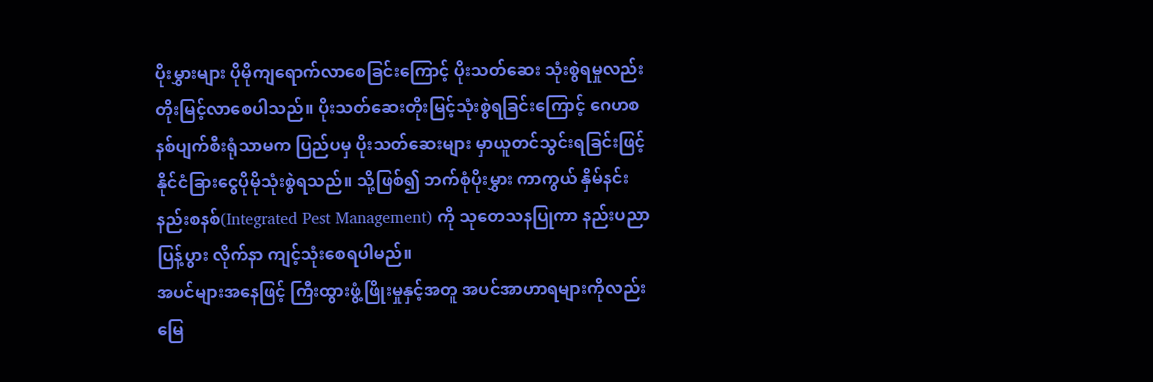ပိုးမွှားများ ပိုမိုကျရောက်လာစေခြင်းကြောင့် ပိုးသတ်ဆေး သုံးစွဲရမှုလည်း တိုးမြင့်လာစေပါသည်။ ပိုးသတ်ဆေးတိုးမြင့်သုံးစွဲရခြင်းကြောင့် ဂေဟစနစ်ပျက်စီးရုံသာမက ပြည်ပမှ ပိုးသတ်ဆေးများ မှာယူတင်သွင်းရခြင်းဖြင့် နိုင်ငံခြားငွေပိုမိုသုံးစွဲရသည်။ သို့ဖြစ်၍ ဘက်စုံပိုးမွှား ကာကွယ် နှိမ်နင်းနည်းစနစ်(Integrated Pest Management) ကို သုတေသနပြုကာ နည်းပညာပြန့်ပွား လိုက်နာ ကျင့်သုံးစေရပါမည်။
အပင်များအနေဖြင့် ကြီးထွားဖွံ့ဖြိုးမှုနှင့်အတူ အပင်အာဟာရများကိုလည်း မြေ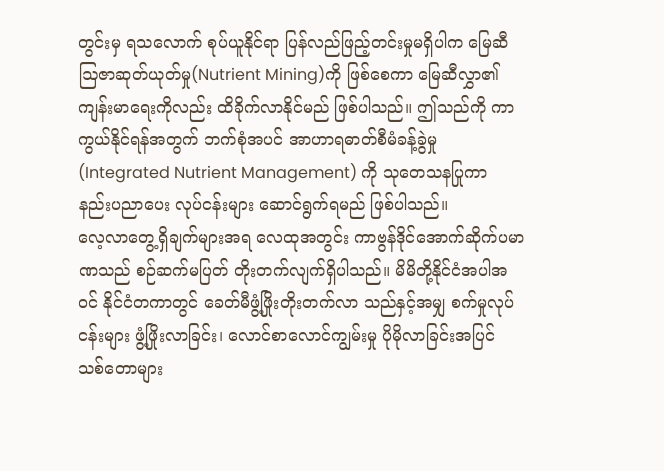တွင်းမှ ရသလောက် စုပ်ယူနိုင်ရာ ပြန်လည်ဖြည့်တင်းမှုမရှိပါက မြေဆီ ဩဇာဆုတ်ယုတ်မှု(Nutrient Mining)ကို ဖြစ်စေကာ မြေဆီလွှာ၏ ကျန်းမာရေးကိုလည်း ထိခိုက်လာနိုင်မည် ဖြစ်ပါသည်။ ဤသည်ကို ကာကွယ်နိုင်ရန်အတွက် ဘက်စုံအပင် အာဟာရဓာတ်စီမံခန့်ခွဲမှု (Integrated Nutrient Management) ကို သုတေသနပြုကာ နည်းပညာပေး လုပ်ငန်းများ ဆောင်ရွက်ရမည် ဖြစ်ပါသည်။
လေ့လာတွေ့ရှိချက်များအရ လေထုအတွင်း ကာဗွန်ဒိုင်အောက်ဆိုက်ပမာဏသည် စဉ်ဆက်မပြတ် တိုးတက်လျက်ရှိပါသည်။ မိမိတို့နိုင်ငံအပါအဝင် နိုင်ငံတကာတွင် ခေတ်မီဖွံ့ဖြိုးတိုးတက်လာ သည်နှင့်အမျှ စက်မှုလုပ်ငန်းများ ဖွံ့ဖြိုးလာခြင်း၊ လောင်စာလောင်ကျွမ်းမှု ပိုမိုလာခြင်းအပြင် သစ်တောများ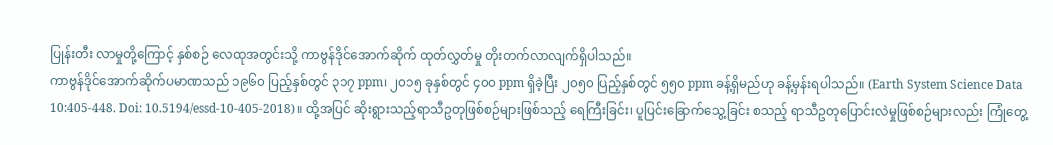ပြုန်းတီး လာမှုတို့ကြောင့် နှစ်စဉ် လေထုအတွင်းသို့ ကာဗွန်ဒိုင်အောက်ဆိုက် ထုတ်လွှတ်မှု တိုးတက်လာလျက်ရှိပါသည်။
ကာဗွန်ဒိုင်အောက်ဆိုက်ပမာဏသည် ၁၉၆၀ ပြည့်နှစ်တွင် ၃၁၇ ppm၊ ၂၀၁၅ ခုနှစ်တွင် ၄၀၀ ppm ရှိခဲ့ပြီး ၂၀၅၀ ပြည့်နှစ်တွင် ၅၅၀ ppm ခန့်ရှိမည်ဟု ခန့်မှန်းရပါသည်။ (Earth System Science Data 10:405-448. Doi: 10.5194/essd-10-405-2018)။ ထို့အပြင် ဆိုးရွားသည့်ရာသီဥတုဖြစ်စဉ်များဖြစ်သည့် ရေကြီးခြင်း၊ ပူပြင်းခြောက်သွေ့ခြင်း စသည့် ရာသီဥတုပြောင်းလဲမှုဖြစ်စဉ်များလည်း ကြုံတွေ့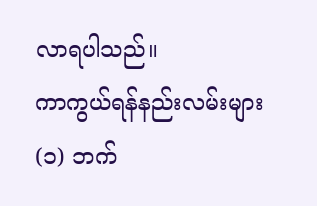လာရပါသည်။
ကာကွယ်ရန်နည်းလမ်းများ
(၁) ဘက်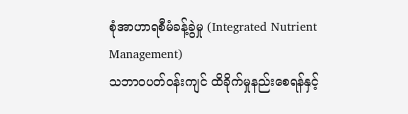စုံအာဟာရစီမံခန့်ခွဲမှု (Integrated Nutrient Management)
သဘာဝပတ်ဝန်းကျင် ထိခိုက်မှုနည်းစေရန်နှင့်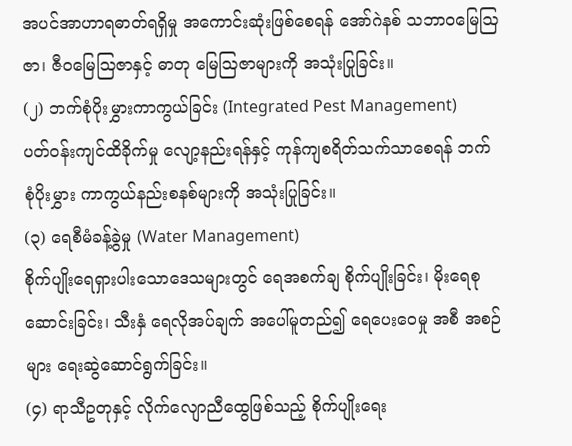အပင်အာဟာရဓာတ်ရရှိမှု အကောင်းဆုံးဖြစ်စေရန် အော်ဂဲနစ် သဘာဝမြေဩဇာ၊ ဇီဝမြေဩဇာနှင့် ဓာတု မြေဩဇာများကို အသုံးပြုခြင်း။
(၂) ဘက်စုံပိုးမွှားကာကွယ်ခြင်း (Integrated Pest Management)
ပတ်ဝန်းကျင်ထိခိုက်မှု လျော့နည်းရန်နှင့် ကုန်ကျစရိတ်သက်သာစေရန် ဘက်စုံပိုးမွှား ကာကွယ်နည်းစနစ်များကို အသုံးပြုခြင်း။
(၃) ရေစီမံခန့်ခွဲမှု (Water Management)
စိုက်ပျိုးရေရှားပါးသောဒေသများတွင် ရေအစက်ချ စိုက်ပျိုးခြင်း၊ မိုးရေစုဆောင်းခြင်း၊ သီးနှံ ရေလိုအပ်ချက် အပေါ်မူတည်၍ ရေပေးဝေမှု အစီ အစဉ်များ ရေးဆွဲဆောင်ရွက်ခြင်း။
(၄) ရာသီဥတုနှင့် လိုက်လျောညီထွေဖြစ်သည့် စိုက်ပျိုးရေး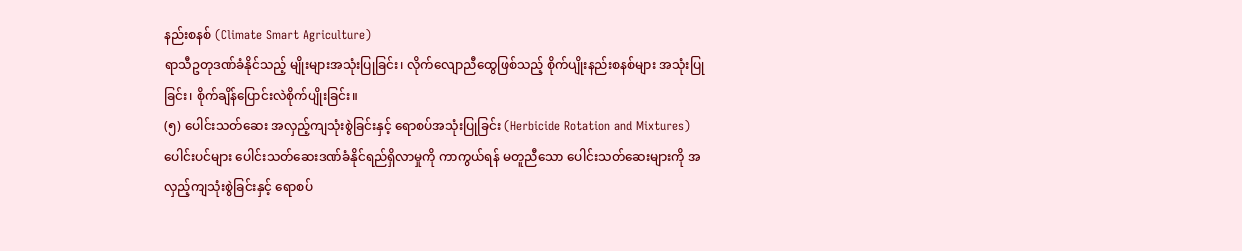နည်းစနစ် (Climate Smart Agriculture)
ရာသီဥတုဒဏ်ခံနိုင်သည့် မျိုးများအသုံးပြုခြင်း၊ လိုက်လျောညီထွေဖြစ်သည့် စိုက်ပျိုးနည်းစနစ်များ အသုံးပြုခြင်း၊ စိုက်ချိန်ပြောင်းလဲစိုက်ပျိုးခြင်း။
(၅) ပေါင်းသတ်ဆေး အလှည့်ကျသုံးစွဲခြင်းနှင့် ရောစပ်အသုံးပြုခြင်း (Herbicide Rotation and Mixtures)
ပေါင်းပင်များ ပေါင်းသတ်ဆေးဒဏ်ခံနိုင်ရည်ရှိလာမှုကို ကာကွယ်ရန် မတူညီသော ပေါင်းသတ်ဆေးများကို အလှည့်ကျသုံးစွဲခြင်းနှင့် ရောစပ်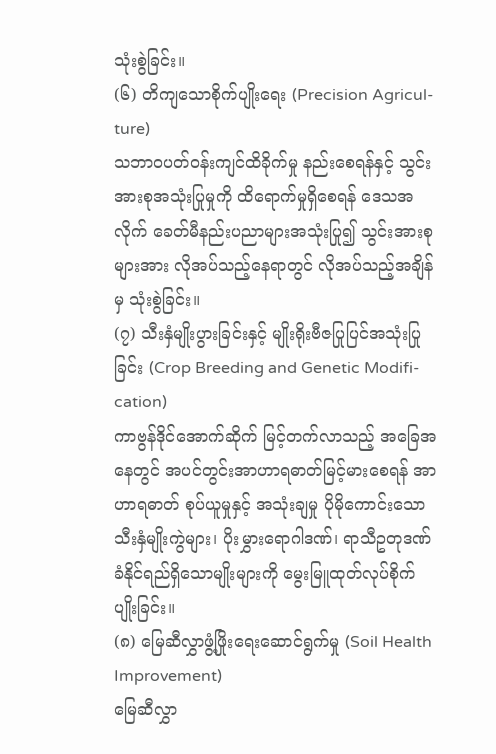သုံးစွဲခြင်း။
(၆) တိကျသောစိုက်ပျိုးရေး (Precision Agricul-ture)
သဘာဝပတ်ဝန်းကျင်ထိခိုက်မှု နည်းစေရန်နှင့် သွင်းအားစုအသုံးပြုမှုကို ထိရောက်မှုရှိစေရန် ဒေသအလိုက် ခေတ်မီနည်းပညာများအသုံးပြု၍ သွင်းအားစုများအား လိုအပ်သည့်နေရာတွင် လိုအပ်သည့်အချိန်မှ သုံးစွဲခြင်း။
(၇) သီးနှံမျိုးပွားခြင်းနှင့် မျိုးရိုးဗီဇပြုပြင်အသုံးပြု ခြင်း (Crop Breeding and Genetic Modifi-cation)
ကာဗွန်ဒိုင်အောက်ဆိုက် မြင့်တက်လာသည့် အခြေအနေတွင် အပင်တွင်းအာဟာရဓာတ်မြင့်မားစေရန် အာဟာရဓာတ် စုပ်ယူမှုနှင့် အသုံးချမှု ပိုမိုကောင်းသော သီးနှံမျိုးကွဲများ၊ ပိုးမွှားရောဂါဒဏ်၊ ရာသီဥတုဒဏ် ခံနိုင်ရည်ရှိသောမျိုးများကို မွေးမြူထုတ်လုပ်စိုက်ပျိုးခြင်း။
(၈) မြေဆီလွှာဖွံ့ဖြိုးရေးဆောင်ရွက်မှု (Soil Health Improvement)
မြေဆီလွှာ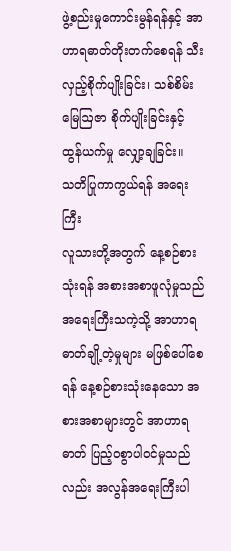ဖွဲ့စည်းမှုကောင်းမွန်ရန်နှင့် အာဟာရဓာတ်တိုးတက်စေရန် သီးလှည့်စိုက်ပျိုးခြင်း၊ သစ်စိမ်းမြေဩဇာ စိုက်ပျိုးခြင်းနှင့် ထွန်ယက်မှု လျှော့ချခြင်း။
သတိပြုကာကွယ်ရန် အရေးကြီး
လူသားတို့အတွက် နေ့စဉ်စားသုံးရန် အစားအစာဖူလုံမှုသည် အရေးကြီးသကဲ့သို့ အာဟာရဓာတ်ချို့တဲ့မှုများ မဖြစ်ပေါ်စေရန် နေ့စဉ်စားသုံးနေသော အစားအစာများတွင် အာဟာရဓာတ် ပြည့်ဝစွာပါဝင်မှုသည်လည်း အလွန်အရေးကြီးပါ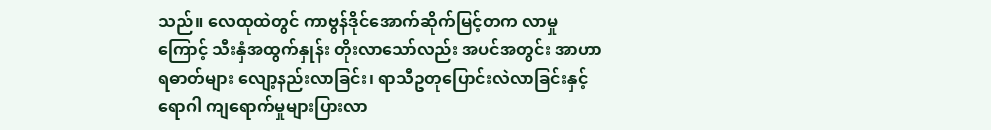သည်။ လေထုထဲတွင် ကာဗွန်ဒိုင်အောက်ဆိုက်မြင့်တက လာမှုကြောင့် သီးနှံအထွက်နှုန်း တိုးလာသော်လည်း အပင်အတွင်း အာဟာရဓာတ်များ လျော့နည်းလာခြင်း၊ ရာသီဥတုပြောင်းလဲလာခြင်းနှင့် ရောဂါ ကျရောက်မှုများပြားလာ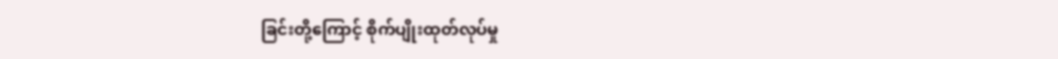ခြင်းတို့ကြောင့် စိုက်ပျိုးထုတ်လုပ်မှု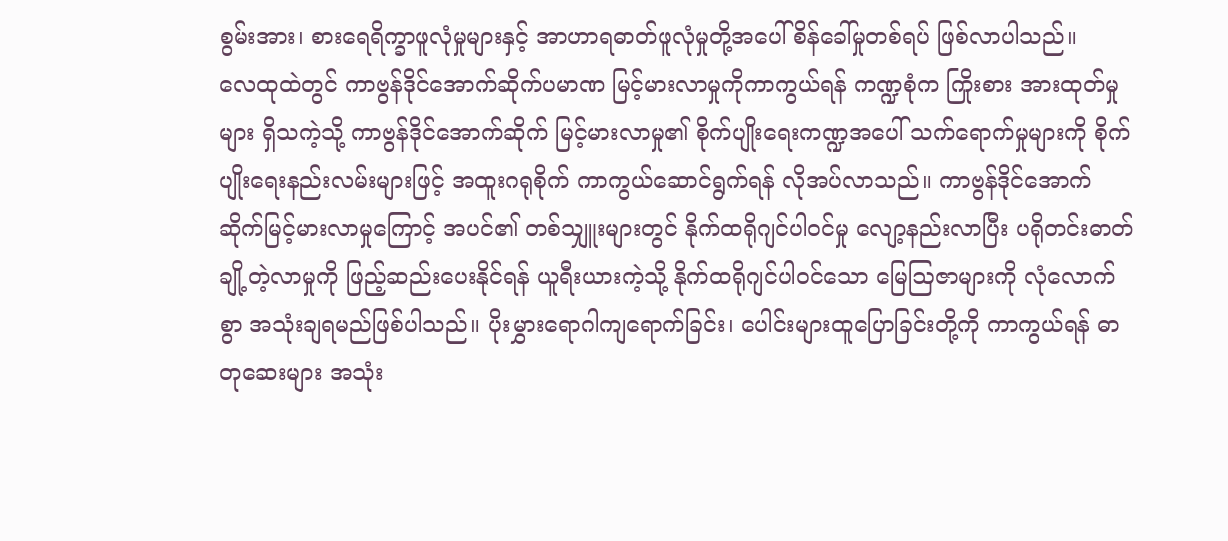စွမ်းအား၊ စားရေရိက္ခာဖူလုံမှုများနှင့် အာဟာရဓာတ်ဖူလုံမှုတို့အပေါ် စိန်ခေါ်မှုတစ်ရပ် ဖြစ်လာပါသည်။
လေထုထဲတွင် ကာဗွန်ဒိုင်အောက်ဆိုက်ပမာဏ မြင့်မားလာမှုကိုကာကွယ်ရန် ကဏ္ဍစုံက ကြိုးစား အားထုတ်မှုများ ရှိသကဲ့သို့ ကာဗွန်ဒိုင်အောက်ဆိုက် မြင့်မားလာမှု၏ စိုက်ပျိုးရေးကဏ္ဍအပေါ် သက်ရောက်မှုများကို စိုက်ပျိုးရေးနည်းလမ်းများဖြင့် အထူးဂရုစိုက် ကာကွယ်ဆောင်ရွက်ရန် လိုအပ်လာသည်။ ကာဗွန်ဒိုင်အောက်ဆိုက်မြင့်မားလာမှုကြောင့် အပင်၏ တစ်သျှူးများတွင် နိုက်ထရိုဂျင်ပါဝင်မှု လျော့နည်းလာပြီး ပရိုတင်းဓာတ်ချို့တဲ့လာမှုကို ဖြည့်ဆည်းပေးနိုင်ရန် ယူရီးယားကဲ့သို့ နိုက်ထရိုဂျင်ပါဝင်သော မြေဩဇာများကို လုံလောက်စွာ အသုံးချရမည်ဖြစ်ပါသည်။ ပိုးမွှားရောဂါကျရောက်ခြင်း၊ ပေါင်းများထူပြောခြင်းတို့ကို ကာကွယ်ရန် ဓာတုဆေးများ အသုံး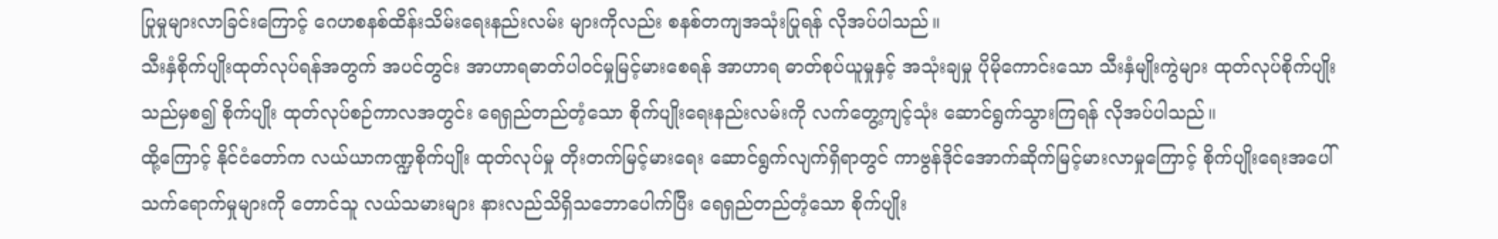ပြုမှုများလာခြင်းကြောင့် ဂေဟစနစ်ထိန်းသိမ်းရေးနည်းလမ်း များကိုလည်း စနစ်တကျအသုံးပြုရန် လိုအပ်ပါသည်။
သီးနှံစိုက်ပျိုးထုတ်လုပ်ရန်အတွက် အပင်တွင်း အာဟာရဓာတ်ပါဝင်မှုမြင့်မားစေရန် အာဟာရ ဓာတ်စုပ်ယူမှုနှင့် အသုံးချမှု ပိုမိုကောင်းသော သီးနှံမျိုးကွဲများ ထုတ်လုပ်စိုက်ပျိုးသည်မှစ၍ စိုက်ပျိုး ထုတ်လုပ်စဉ်ကာလအတွင်း ရေရှည်တည်တံ့သော စိုက်ပျိုးရေးနည်းလမ်းကို လက်တွေ့ကျင့်သုံး ဆောင်ရွက်သွားကြရန် လိုအပ်ပါသည်။
ထို့ကြောင့် နိုင်ငံတော်က လယ်ယာကဏ္ဍစိုက်ပျိုး ထုတ်လုပ်မှု တိုးတက်မြင့်မားရေး ဆောင်ရွက်လျက်ရှိရာတွင် ကာဗွန်ဒိုင်အောက်ဆိုက်မြင့်မားလာမှုကြောင့် စိုက်ပျိုးရေးအပေါ်သက်ရောက်မှုများကို တောင်သူ လယ်သမားများ နားလည်သိရှိသဘောပေါက်ပြီး ရေရှည်တည်တံ့သော စိုက်ပျိုး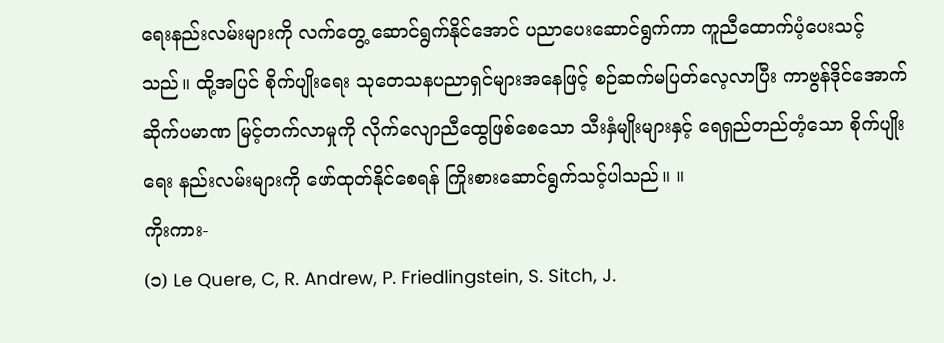ရေးနည်းလမ်းများကို လက်တွေ့ ဆောင်ရွက်နိုင်အောင် ပညာပေးဆောင်ရွက်ကာ ကူညီထောက်ပံ့ပေးသင့်သည်။ ထို့အပြင် စိုက်ပျိုးရေး သုတေသနပညာရှင်များအနေဖြင့် စဉ်ဆက်မပြတ်လေ့လာပြီး ကာဗွန်ဒိုင်အောက်ဆိုက်ပမာဏ မြင့်တက်လာမှုကို လိုက်လျောညီထွေဖြစ်စေသော သီးနှံမျိုးများနှင့် ရေရှည်တည်တံ့သော စိုက်ပျိုးရေး နည်းလမ်းများကို ဖော်ထုတ်နိုင်စေရန် ကြိုးစားဆောင်ရွက်သင့်ပါသည်။ ။
ကိုးကား-
(၁) Le Quere, C, R. Andrew, P. Friedlingstein, S. Sitch, J.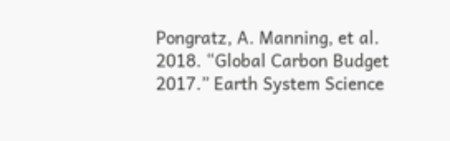Pongratz, A. Manning, et al. 2018. “Global Carbon Budget 2017.” Earth System Science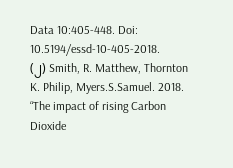Data 10:405-448. Doi: 10.5194/essd-10-405-2018.
(၂) Smith, R. Matthew, Thornton K. Philip, Myers.S.Samuel. 2018. “The impact of rising Carbon Dioxide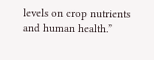levels on crop nutrients and human health.”